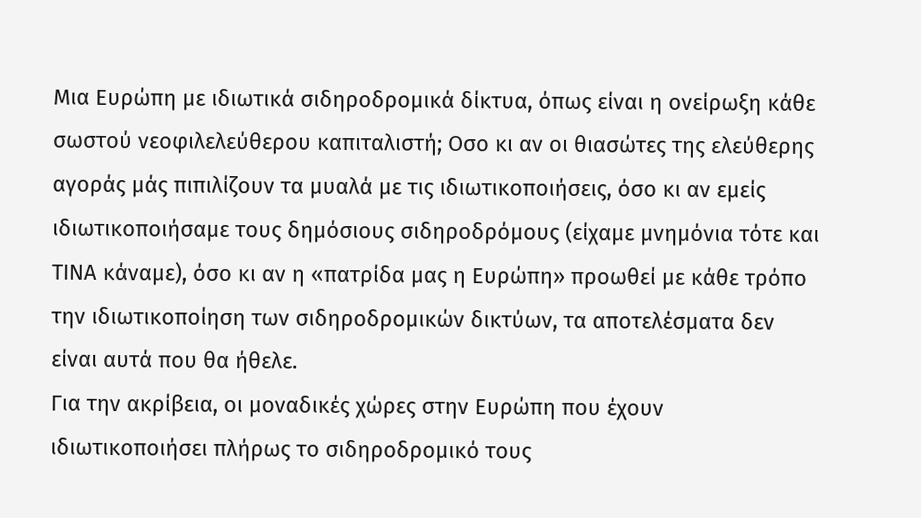Μια Ευρώπη με ιδιωτικά σιδηροδρομικά δίκτυα, όπως είναι η ονείρωξη κάθε σωστού νεοφιλελεύθερου καπιταλιστή; Οσο κι αν οι θιασώτες της ελεύθερης αγοράς μάς πιπιλίζουν τα μυαλά με τις ιδιωτικοποιήσεις, όσο κι αν εμείς ιδιωτικοποιήσαμε τους δημόσιους σιδηροδρόμους (είχαμε μνημόνια τότε και ΤΙΝΑ κάναμε), όσο κι αν η «πατρίδα μας η Ευρώπη» προωθεί με κάθε τρόπο την ιδιωτικοποίηση των σιδηροδρομικών δικτύων, τα αποτελέσματα δεν είναι αυτά που θα ήθελε.
Για την ακρίβεια, οι μοναδικές χώρες στην Ευρώπη που έχουν ιδιωτικοποιήσει πλήρως το σιδηροδρομικό τους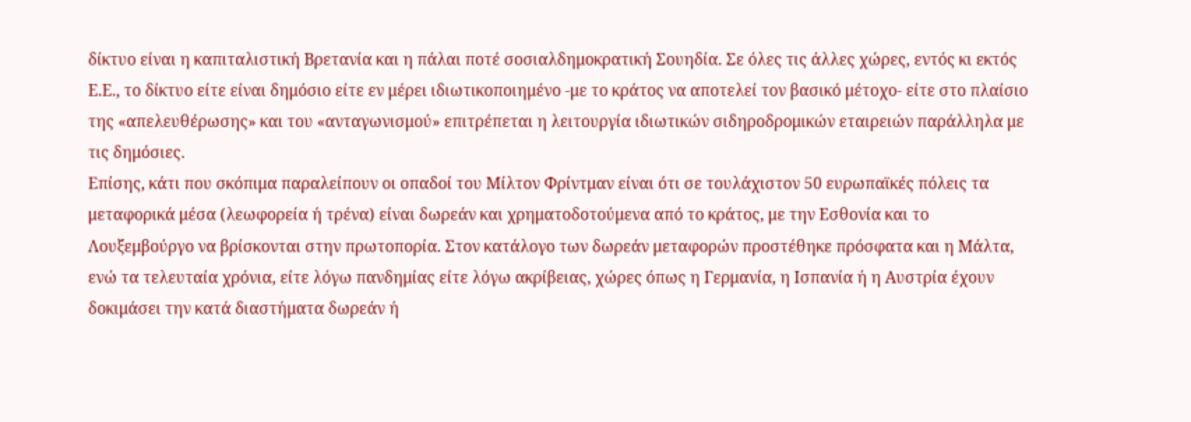δίκτυο είναι η καπιταλιστική Βρετανία και η πάλαι ποτέ σοσιαλδημοκρατική Σουηδία. Σε όλες τις άλλες χώρες, εντός κι εκτός Ε.Ε., το δίκτυο είτε είναι δημόσιο είτε εν μέρει ιδιωτικοποιημένο -με το κράτος να αποτελεί τον βασικό μέτοχο- είτε στο πλαίσιο της «απελευθέρωσης» και του «ανταγωνισμού» επιτρέπεται η λειτουργία ιδιωτικών σιδηροδρομικών εταιρειών παράλληλα με τις δημόσιες.
Eπίσης, κάτι που σκόπιμα παραλείπουν οι οπαδοί του Μίλτον Φρίντμαν είναι ότι σε τουλάχιστον 50 ευρωπαϊκές πόλεις τα μεταφορικά μέσα (λεωφορεία ή τρένα) είναι δωρεάν και χρηματοδοτούμενα από το κράτος, με την Εσθονία και το Λουξεμβούργο να βρίσκονται στην πρωτοπορία. Στον κατάλογο των δωρεάν μεταφορών προστέθηκε πρόσφατα και η Μάλτα, ενώ τα τελευταία χρόνια, είτε λόγω πανδημίας είτε λόγω ακρίβειας, χώρες όπως η Γερμανία, η Ισπανία ή η Αυστρία έχουν δοκιμάσει την κατά διαστήματα δωρεάν ή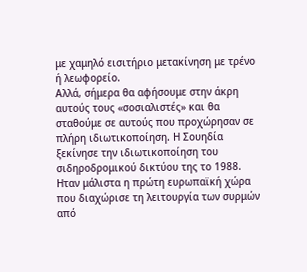με χαμηλό εισιτήριο μετακίνηση με τρένο ή λεωφορείο.
Αλλά, σήμερα θα αφήσουμε στην άκρη αυτούς τους «σοσιαλιστές» και θα σταθούμε σε αυτούς που προχώρησαν σε πλήρη ιδιωτικοποίηση. Η Σουηδία ξεκίνησε την ιδιωτικοποίηση του σιδηροδρομικού δικτύου της το 1988. Ηταν μάλιστα η πρώτη ευρωπαϊκή χώρα που διαχώρισε τη λειτουργία των συρμών από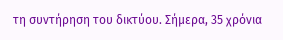τη συντήρηση του δικτύου. Σήμερα, 35 χρόνια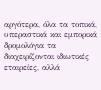αργότερα, όλα τα τοπικά, υπεραστικά και εμπορικά δρομολόγια τα διαχειρίζονται ιδιωτικές εταιρείες, αλλά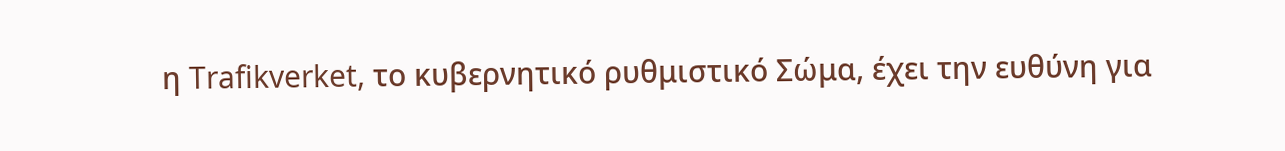η Trafikverket, το κυβερνητικό ρυθμιστικό Σώμα, έχει την ευθύνη για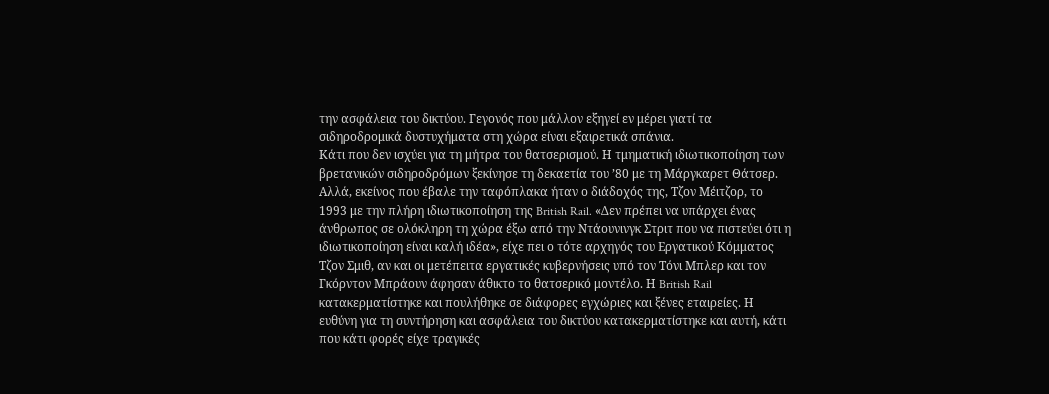την ασφάλεια του δικτύου. Γεγονός που μάλλον εξηγεί εν μέρει γιατί τα σιδηροδρομικά δυστυχήματα στη χώρα είναι εξαιρετικά σπάνια.
Κάτι που δεν ισχύει για τη μήτρα του θατσερισμού. Η τμηματική ιδιωτικοποίηση των βρετανικών σιδηροδρόμων ξεκίνησε τη δεκαετία του ’80 με τη Μάργκαρετ Θάτσερ. Αλλά, εκείνος που έβαλε την ταφόπλακα ήταν ο διάδοχός της, Τζον Μέιτζορ, το 1993 με την πλήρη ιδιωτικοποίηση της British Rail. «Δεν πρέπει να υπάρχει ένας άνθρωπος σε ολόκληρη τη χώρα έξω από την Ντάουνινγκ Στριτ που να πιστεύει ότι η ιδιωτικοποίηση είναι καλή ιδέα», είχε πει ο τότε αρχηγός του Εργατικού Κόμματος Τζον Σμιθ, αν και οι μετέπειτα εργατικές κυβερνήσεις υπό τον Τόνι Μπλερ και τον Γκόρντον Μπράουν άφησαν άθικτο το θατσερικό μοντέλο. Η British Rail κατακερματίστηκε και πουλήθηκε σε διάφορες εγχώριες και ξένες εταιρείες. Η ευθύνη για τη συντήρηση και ασφάλεια του δικτύου κατακερματίστηκε και αυτή, κάτι που κάτι φορές είχε τραγικές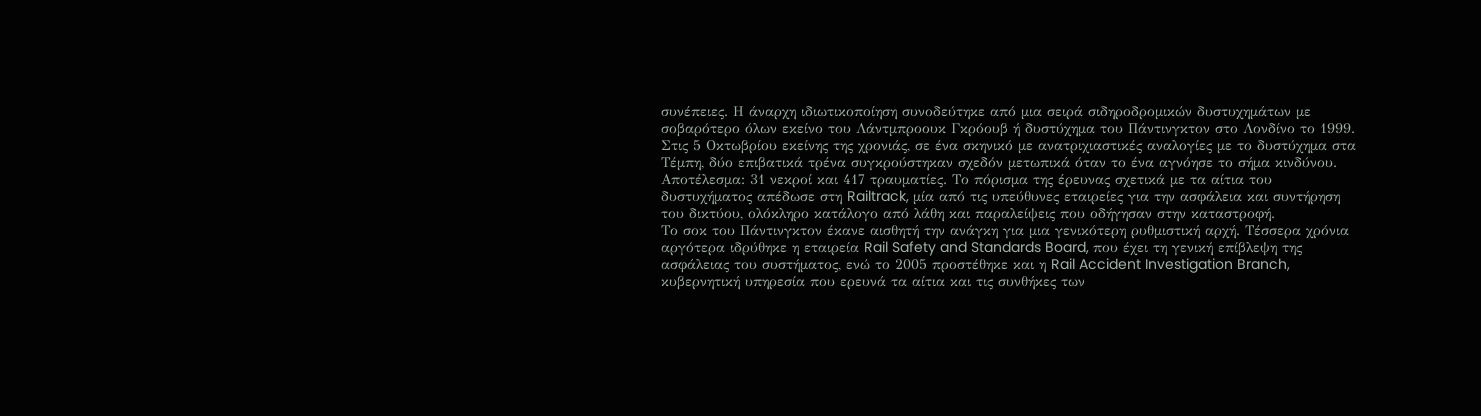συνέπειες. Η άναρχη ιδιωτικοποίηση συνοδεύτηκε από μια σειρά σιδηροδρομικών δυστυχημάτων με σοβαρότερο όλων εκείνο του Λάντμπροουκ Γκρόουβ ή δυστύχημα του Πάντινγκτον στο Λονδίνο το 1999.
Στις 5 Οκτωβρίου εκείνης της χρονιάς, σε ένα σκηνικό με ανατριχιαστικές αναλογίες με το δυστύχημα στα Τέμπη, δύο επιβατικά τρένα συγκρούστηκαν σχεδόν μετωπικά όταν το ένα αγνόησε το σήμα κινδύνου. Αποτέλεσμα: 31 νεκροί και 417 τραυματίες. Το πόρισμα της έρευνας σχετικά με τα αίτια του δυστυχήματος απέδωσε στη Railtrack, μία από τις υπεύθυνες εταιρείες για την ασφάλεια και συντήρηση του δικτύου, ολόκληρο κατάλογο από λάθη και παραλείψεις που οδήγησαν στην καταστροφή.
Το σοκ του Πάντινγκτον έκανε αισθητή την ανάγκη για μια γενικότερη ρυθμιστική αρχή. Τέσσερα χρόνια αργότερα ιδρύθηκε η εταιρεία Rail Safety and Standards Board, που έχει τη γενική επίβλεψη της ασφάλειας του συστήματος, ενώ το 2005 προστέθηκε και η Rail Accident Investigation Branch, κυβερνητική υπηρεσία που ερευνά τα αίτια και τις συνθήκες των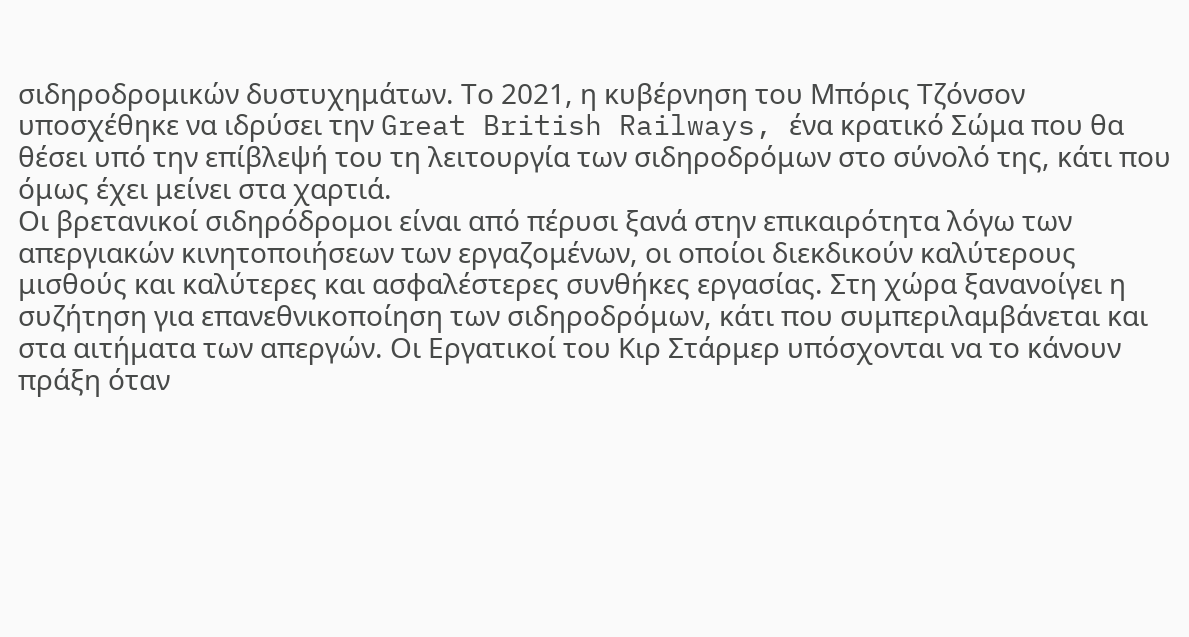σιδηροδρομικών δυστυχημάτων. Το 2021, η κυβέρνηση του Μπόρις Τζόνσον υποσχέθηκε να ιδρύσει την Great British Railways, ένα κρατικό Σώμα που θα θέσει υπό την επίβλεψή του τη λειτουργία των σιδηροδρόμων στο σύνολό της, κάτι που όμως έχει μείνει στα χαρτιά.
Οι βρετανικοί σιδηρόδρομοι είναι από πέρυσι ξανά στην επικαιρότητα λόγω των απεργιακών κινητοποιήσεων των εργαζομένων, οι οποίοι διεκδικούν καλύτερους μισθούς και καλύτερες και ασφαλέστερες συνθήκες εργασίας. Στη χώρα ξανανοίγει η συζήτηση για επανεθνικοποίηση των σιδηροδρόμων, κάτι που συμπεριλαμβάνεται και στα αιτήματα των απεργών. Οι Εργατικοί του Κιρ Στάρμερ υπόσχονται να το κάνουν πράξη όταν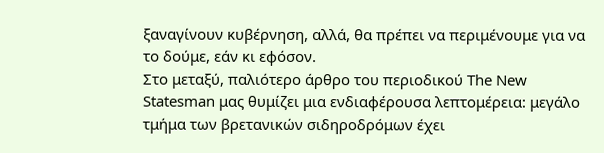ξαναγίνουν κυβέρνηση, αλλά, θα πρέπει να περιμένουμε για να το δούμε, εάν κι εφόσον.
Στο μεταξύ, παλιότερο άρθρο του περιοδικού The New Statesman μας θυμίζει μια ενδιαφέρουσα λεπτομέρεια: μεγάλο τμήμα των βρετανικών σιδηροδρόμων έχει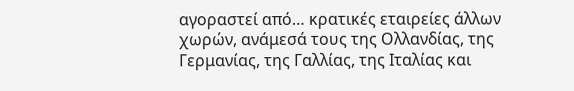αγοραστεί από… κρατικές εταιρείες άλλων χωρών, ανάμεσά τους της Ολλανδίας, της Γερμανίας, της Γαλλίας, της Ιταλίας και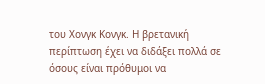του Χονγκ Κονγκ. Η βρετανική περίπτωση έχει να διδάξει πολλά σε όσους είναι πρόθυμοι να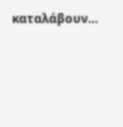καταλάβουν…